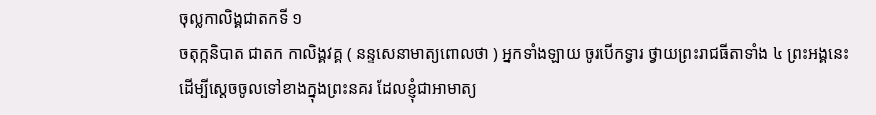ចុល្លកាលិង្គជាតកទី ១
ចតុក្កនិបាត ជាតក កាលិង្គវគ្គ ( នន្ទសេនាមាត្យពោលថា ) អ្នកទាំងឡាយ ចូរបើកទ្វារ ថ្វាយព្រះរាជធីតាទាំង ៤ ព្រះអង្គនេះ ដើម្បីស្តេចចូលទៅខាងក្នុងព្រះនគរ ដែលខ្ញុំជាអាមាត្យ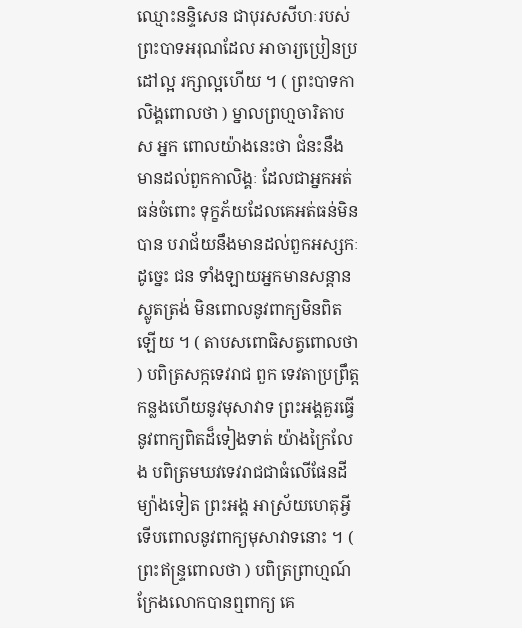ឈ្មោះនន្ទិសេន ជាបុរសសីហៈរបស់ព្រះបាទអរុណដែល អាចារ្យប្រៀនប្រដៅល្អ រក្សាល្អហើយ ។ ( ព្រះបាទកាលិង្គពោលថា ) ម្នាលព្រហ្មចារិតាបស អ្នក ពោលយ៉ាងនេះថា ជំនះនឹងមានដល់ពួកកាលិង្គៈ ដែលជាអ្នកអត់ធន់ចំពោះ ទុក្ខភ័យដែលគេអត់ធន់មិនបាន បរាជ័យនឹងមានដល់ពួកអស្សកៈដូច្នេះ ជន ទាំងឡាយអ្នកមានសន្តានស្លូតត្រង់ មិនពោលនូវពាក្យមិនពិតឡើយ ។ ( តាបសពោធិសត្វពោលថា ) បពិត្រសក្កទេវរាជ ពួក ទេវតាប្រព្រឹត្តកន្លងហើយនូវមុសាវាទ ព្រះអង្គគួរធ្វើនូវពាក្យពិតដ៏ទៀងទាត់ យ៉ាងក្រៃលែង បពិត្រមឃវទេវរាជជាធំលើផែនដី ម្យ៉ាងទៀត ព្រះអង្គ អាស្រ័យហេតុអ្វី ទើបពោលនូវពាក្យមុសាវាទនោះ ។ ( ព្រះឥន្ទ្រពោលថា ) បពិត្រព្រាហ្មណ៍ ក្រែងលោកបានឮពាក្យ គេ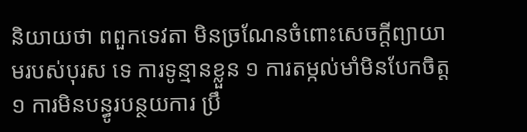និយាយថា ពពួកទេវតា មិនច្រណែនចំពោះសេចក្តីព្យាយាមរបស់បុរស ទេ ការទូន្មានខ្លួន ១ ការតម្កល់មាំមិនបែកចិត្ត ១ ការមិនបន្ធូរបន្ថយការ ប្រឹ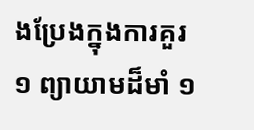ងប្រែងក្នុងការគួរ ១ ព្យាយាមដ៏មាំ ១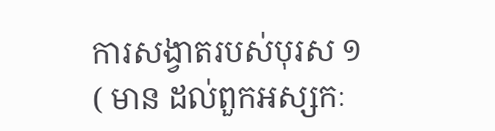ការសង្វាតរបស់បុរស ១ ( មាន ដល់ពួកអស្សកៈ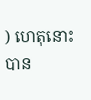) ហេតុនោះបាន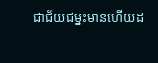ជាជ័យជម្នះមានហើយដ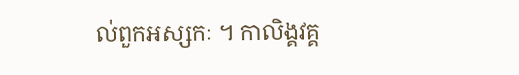ល់ពួកអស្សកៈ ។ កាលិង្គវគ្គ